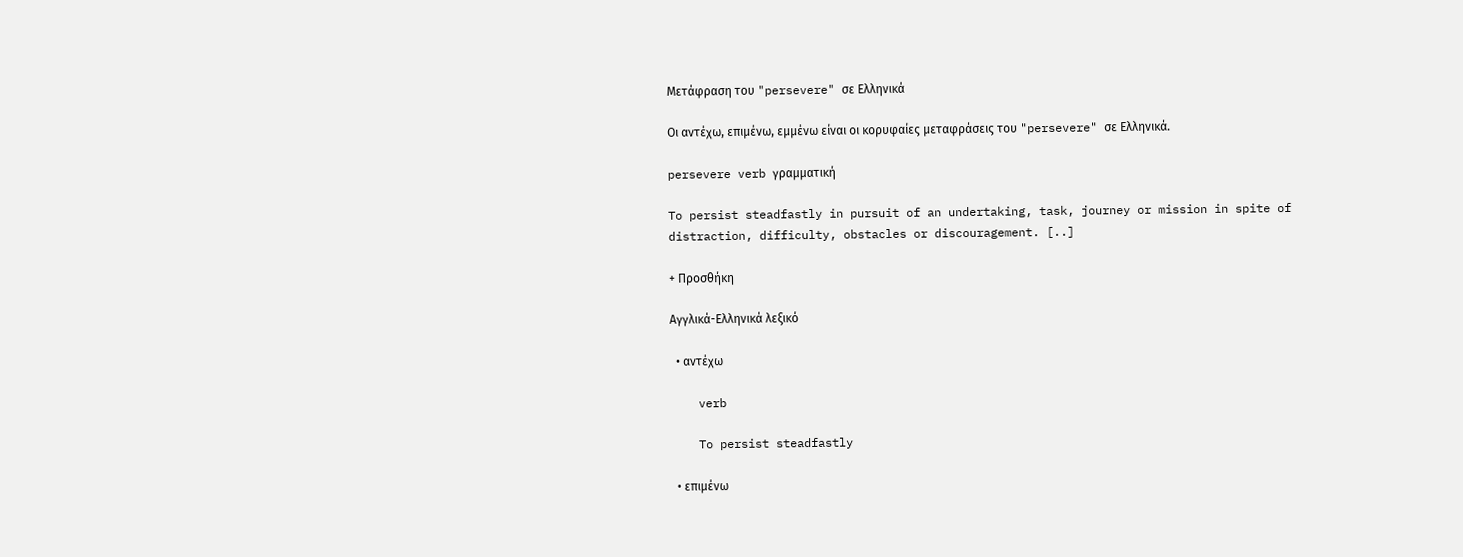Μετάφραση του "persevere" σε Ελληνικά

Οι αντέχω, επιμένω, εμμένω είναι οι κορυφαίες μεταφράσεις του "persevere" σε Ελληνικά.

persevere verb γραμματική

To persist steadfastly in pursuit of an undertaking, task, journey or mission in spite of distraction, difficulty, obstacles or discouragement. [..]

+ Προσθήκη

Αγγλικά-Ελληνικά λεξικό

  • αντέχω

    verb

    To persist steadfastly

  • επιμένω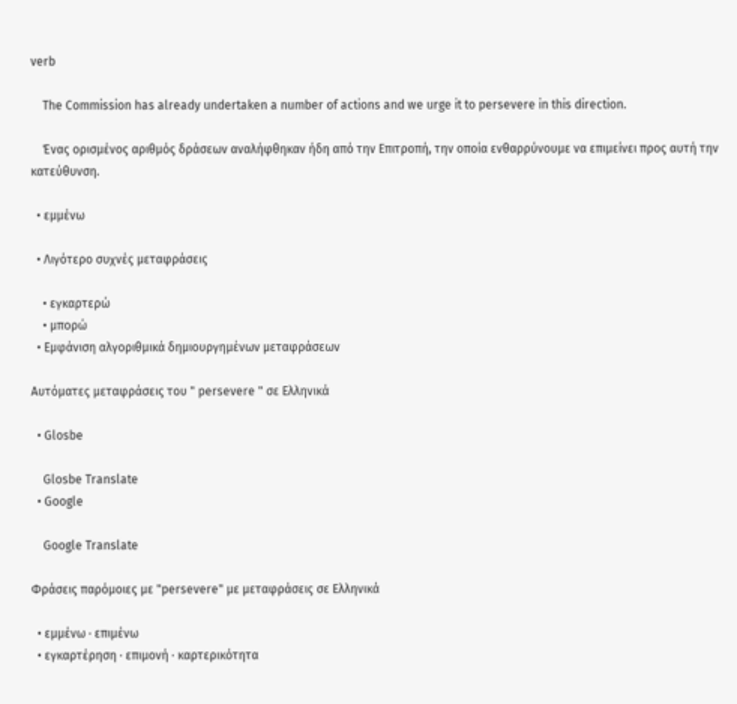verb

    The Commission has already undertaken a number of actions and we urge it to persevere in this direction.

    Ένας ορισμένος αριθμός δράσεων αναλήφθηκαν ήδη από την Επιτροπή, την οποία ενθαρρύνουμε να επιμείνει προς αυτή την κατεύθυνση.

  • εμμένω

  • Λιγότερο συχνές μεταφράσεις

    • εγκαρτερώ
    • μπορώ
  • Εμφάνιση αλγοριθμικά δημιουργημένων μεταφράσεων

Αυτόματες μεταφράσεις του " persevere " σε Ελληνικά

  • Glosbe

    Glosbe Translate
  • Google

    Google Translate

Φράσεις παρόμοιες με "persevere" με μεταφράσεις σε Ελληνικά

  • εμμένω · επιμένω
  • εγκαρτέρηση · επιμονή · καρτερικότητα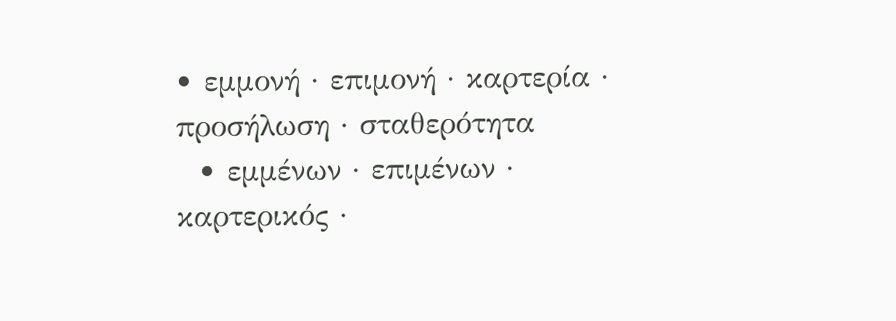• εμμονή · επιμονή · καρτερία · προσήλωση · σταθερότητα
  • εμμένων · επιμένων · καρτερικός ·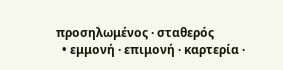προσηλωμένος · σταθερός
  • εμμονή · επιμονή · καρτερία ·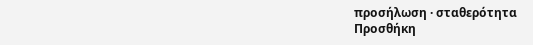προσήλωση · σταθερότητα
Προσθήκη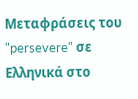Μεταφράσεις του "persevere" σε Ελληνικά στο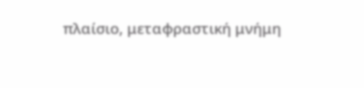πλαίσιο, μεταφραστική μνήμη